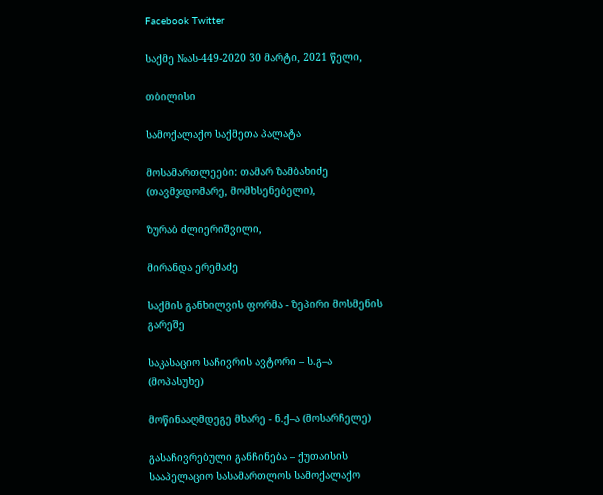Facebook Twitter

საქმე №ას-449-2020 30 მარტი, 2021 წელი,

თბილისი

სამოქალაქო საქმეთა პალატა

მოსამართლეები: თამარ ზამბახიძე (თავმჯდომარე, მომხსენებელი),

ზურაბ ძლიერიშვილი,

მირანდა ერემაძე

საქმის განხილვის ფორმა - ზეპირი მოსმენის გარეშე

საკასაციო საჩივრის ავტორი – ს.გ–ა (მოპასუხე)

მოწინააღმდეგე მხარე - ნ.ქ–ა (მოსარჩელე)

გასაჩივრებული განჩინება – ქუთაისის სააპელაციო სასამართლოს სამოქალაქო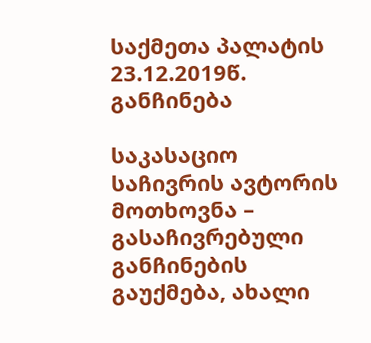საქმეთა პალატის 23.12.2019წ. განჩინება

საკასაციო საჩივრის ავტორის მოთხოვნა – გასაჩივრებული განჩინების გაუქმება, ახალი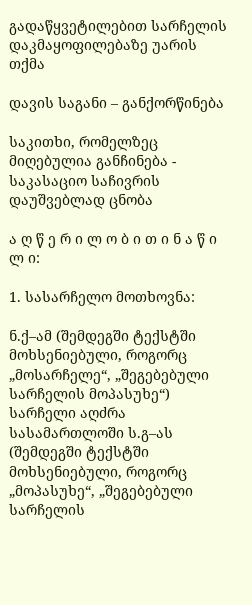გადაწყვეტილებით სარჩელის დაკმაყოფილებაზე უარის თქმა

დავის საგანი – განქორწინება

საკითხი, რომელზეც მიღებულია განჩინება - საკასაციო საჩივრის დაუშვებლად ცნობა

ა ღ წ ე რ ი ლ ო ბ ი თ ი ნ ა წ ი ლ ი:

1. სასარჩელო მოთხოვნა:

ნ.ქ–ამ (შემდეგში ტექსტში მოხსენიებული, როგორც „მოსარჩელე“, „შეგებებული სარჩელის მოპასუხე“) სარჩელი აღძრა სასამართლოში ს.გ–ას (შემდეგში ტექსტში მოხსენიებული, როგორც „მოპასუხე“, „შეგებებული სარჩელის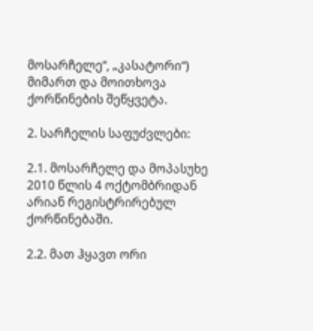მოსარჩელე“, „კასატორი“) მიმართ და მოითხოვა ქორწინების შეწყვეტა.

2. სარჩელის საფუძვლები:

2.1. მოსარჩელე და მოპასუხე 2010 წლის 4 ოქტომბრიდან არიან რეგისტრირებულ ქორწინებაში.

2.2. მათ ჰყავთ ორი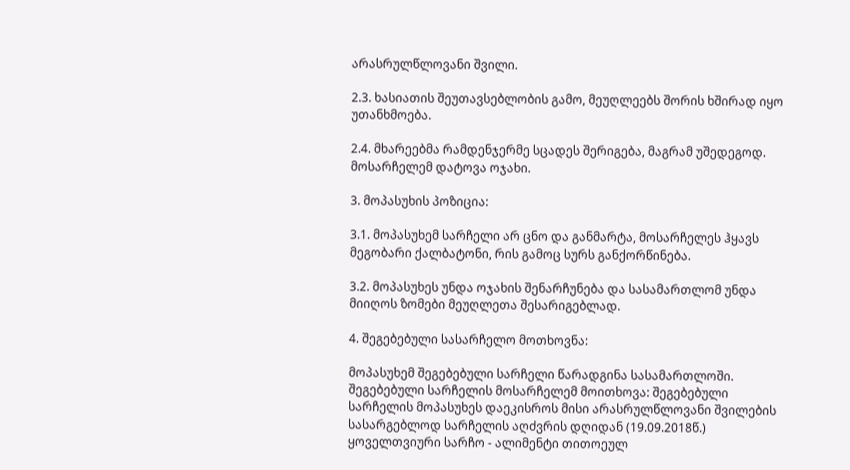არასრულწლოვანი შვილი.

2.3. ხასიათის შეუთავსებლობის გამო, მეუღლეებს შორის ხშირად იყო უთანხმოება.

2.4. მხარეებმა რამდენჯერმე სცადეს შერიგება, მაგრამ უშედეგოდ. მოსარჩელემ დატოვა ოჯახი.

3. მოპასუხის პოზიცია:

3.1. მოპასუხემ სარჩელი არ ცნო და განმარტა, მოსარჩელეს ჰყავს მეგობარი ქალბატონი, რის გამოც სურს განქორწინება.

3.2. მოპასუხეს უნდა ოჯახის შენარჩუნება და სასამართლომ უნდა მიიღოს ზომები მეუღლეთა შესარიგებლად.

4. შეგებებული სასარჩელო მოთხოვნა:

მოპასუხემ შეგებებული სარჩელი წარადგინა სასამართლოში. შეგებებული სარჩელის მოსარჩელემ მოითხოვა: შეგებებული სარჩელის მოპასუხეს დაეკისროს მისი არასრულწლოვანი შვილების სასარგებლოდ სარჩელის აღძვრის დღიდან (19.09.2018წ.) ყოველთვიური სარჩო - ალიმენტი თითოეულ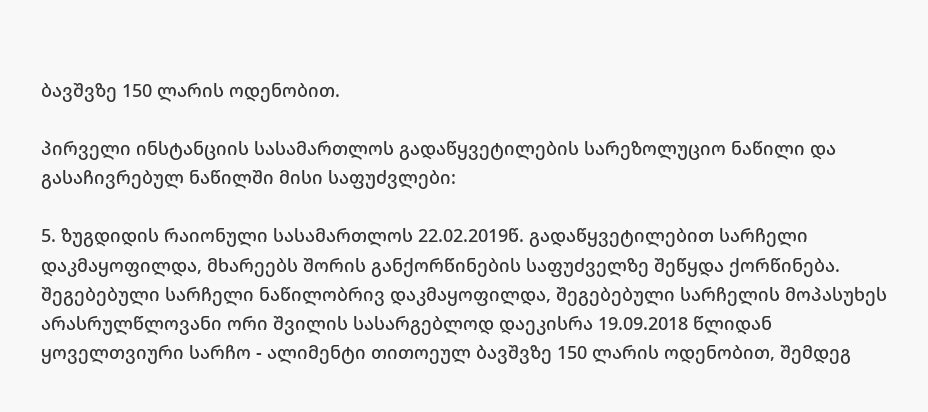ბავშვზე 150 ლარის ოდენობით.

პირველი ინსტანციის სასამართლოს გადაწყვეტილების სარეზოლუციო ნაწილი და გასაჩივრებულ ნაწილში მისი საფუძვლები:

5. ზუგდიდის რაიონული სასამართლოს 22.02.2019წ. გადაწყვეტილებით სარჩელი დაკმაყოფილდა, მხარეებს შორის განქორწინების საფუძველზე შეწყდა ქორწინება. შეგებებული სარჩელი ნაწილობრივ დაკმაყოფილდა, შეგებებული სარჩელის მოპასუხეს არასრულწლოვანი ორი შვილის სასარგებლოდ დაეკისრა 19.09.2018 წლიდან ყოველთვიური სარჩო - ალიმენტი თითოეულ ბავშვზე 150 ლარის ოდენობით, შემდეგ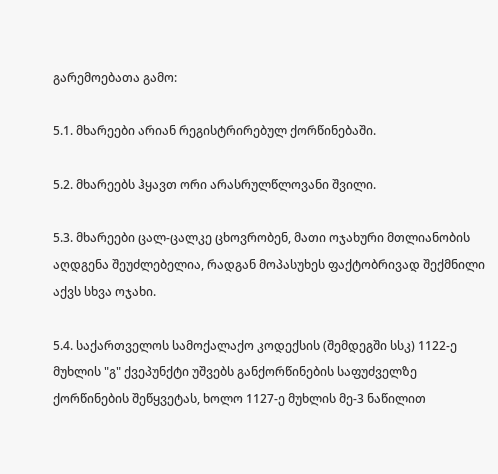გარემოებათა გამო:

5.1. მხარეები არიან რეგისტრირებულ ქორწინებაში.

5.2. მხარეებს ჰყავთ ორი არასრულწლოვანი შვილი.

5.3. მხარეები ცალ-ცალკე ცხოვრობენ, მათი ოჯახური მთლიანობის აღდგენა შეუძლებელია, რადგან მოპასუხეს ფაქტობრივად შექმნილი აქვს სხვა ოჯახი.

5.4. საქართველოს სამოქალაქო კოდექსის (შემდეგში სსკ) 1122-ე მუხლის "გ" ქვეპუნქტი უშვებს განქორწინების საფუძველზე ქორწინების შეწყვეტას, ხოლო 1127-ე მუხლის მე-3 ნაწილით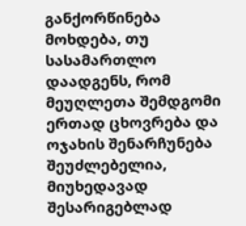განქორწინება მოხდება, თუ სასამართლო დაადგენს, რომ მეუღლეთა შემდგომი ერთად ცხოვრება და ოჯახის შენარჩუნება შეუძლებელია, მიუხედავად შესარიგებლად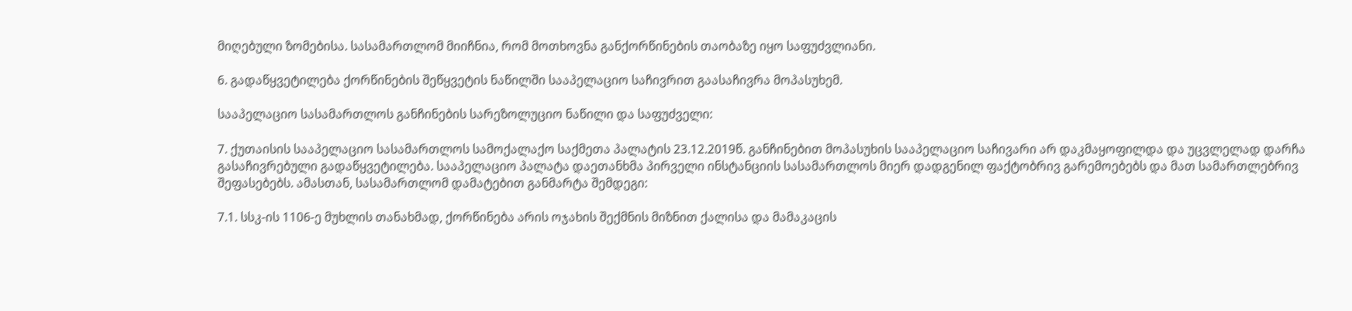მიღებული ზომებისა. სასამართლომ მიიჩნია, რომ მოთხოვნა განქორწინების თაობაზე იყო საფუძვლიანი.

6. გადაწყვეტილება ქორწინების შეწყვეტის ნაწილში სააპელაციო საჩივრით გაასაჩივრა მოპასუხემ.

სააპელაციო სასამართლოს განჩინების სარეზოლუციო ნაწილი და საფუძველი:

7. ქუთაისის სააპელაციო სასამართლოს სამოქალაქო საქმეთა პალატის 23.12.2019წ. განჩინებით მოპასუხის სააპელაციო საჩივარი არ დაკმაყოფილდა და უცვლელად დარჩა გასაჩივრებული გადაწყვეტილება. სააპელაციო პალატა დაეთანხმა პირველი ინსტანციის სასამართლოს მიერ დადგენილ ფაქტობრივ გარემოებებს და მათ სამართლებრივ შეფასებებს. ამასთან, სასამართლომ დამატებით განმარტა შემდეგი:

7.1. სსკ-ის 1106-ე მუხლის თანახმად, ქორწინება არის ოჯახის შექმნის მიზნით ქალისა და მამაკაცის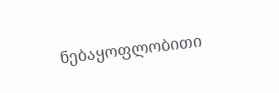ნებაყოფლობითი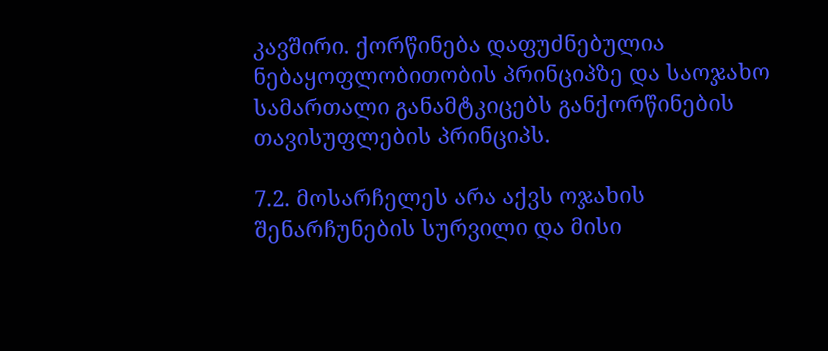კავშირი. ქორწინება დაფუძნებულია ნებაყოფლობითობის პრინციპზე და საოჯახო სამართალი განამტკიცებს განქორწინების თავისუფლების პრინციპს.

7.2. მოსარჩელეს არა აქვს ოჯახის შენარჩუნების სურვილი და მისი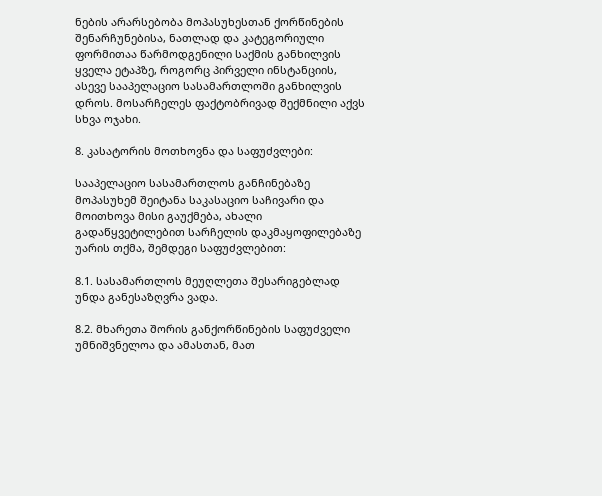ნების არარსებობა მოპასუხესთან ქორწინების შენარჩუნებისა, ნათლად და კატეგორიული ფორმითაა წარმოდგენილი საქმის განხილვის ყველა ეტაპზე, როგორც პირველი ინსტანციის, ასევე სააპელაციო სასამართლოში განხილვის დროს. მოსარჩელეს ფაქტობრივად შექმნილი აქვს სხვა ოჯახი.

8. კასატორის მოთხოვნა და საფუძვლები:

სააპელაციო სასამართლოს განჩინებაზე მოპასუხემ შეიტანა საკასაციო საჩივარი და მოითხოვა მისი გაუქმება, ახალი გადაწყვეტილებით სარჩელის დაკმაყოფილებაზე უარის თქმა, შემდეგი საფუძვლებით:

8.1. სასამართლოს მეუღლეთა შესარიგებლად უნდა განესაზღვრა ვადა.

8.2. მხარეთა შორის განქორწინების საფუძველი უმნიშვნელოა და ამასთან, მათ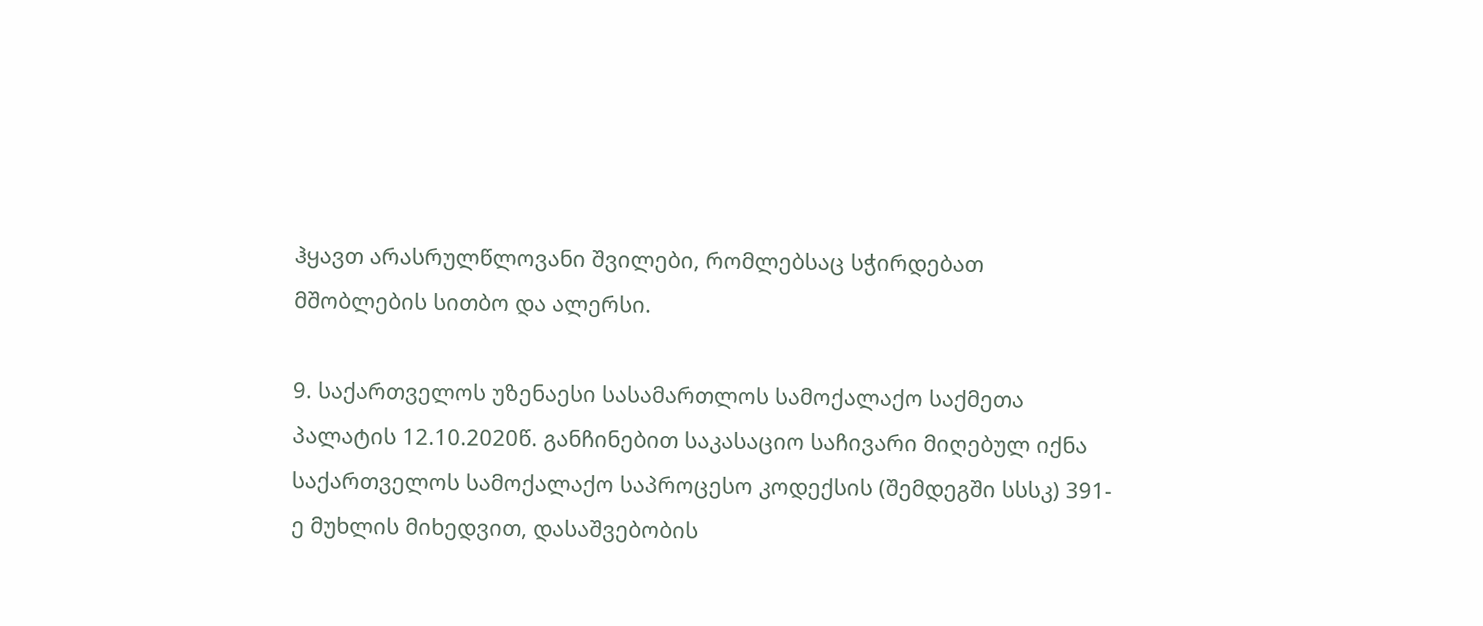ჰყავთ არასრულწლოვანი შვილები, რომლებსაც სჭირდებათ მშობლების სითბო და ალერსი.

9. საქართველოს უზენაესი სასამართლოს სამოქალაქო საქმეთა პალატის 12.10.2020წ. განჩინებით საკასაციო საჩივარი მიღებულ იქნა საქართველოს სამოქალაქო საპროცესო კოდექსის (შემდეგში სსსკ) 391-ე მუხლის მიხედვით, დასაშვებობის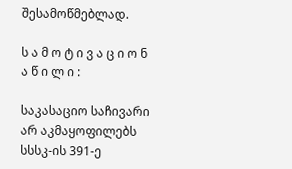შესამოწმებლად.

ს ა მ ო ტ ი ვ ა ც ი ო ნ ა წ ი ლ ი :

საკასაციო საჩივარი არ აკმაყოფილებს სსსკ-ის 391-ე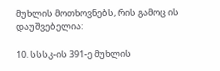მუხლის მოთხოვნებს, რის გამოც ის დაუშვებელია:

10. სსსკ-ის 391-ე მუხლის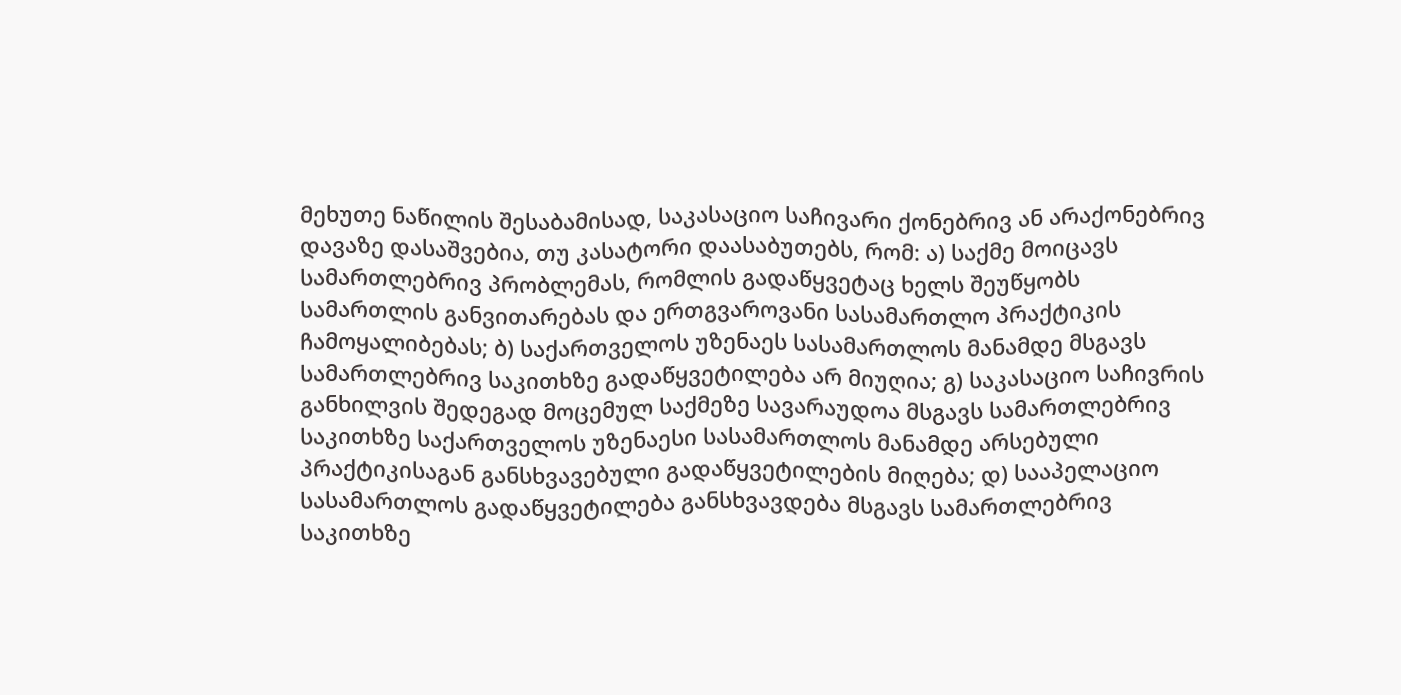მეხუთე ნაწილის შესაბამისად, საკასაციო საჩივარი ქონებრივ ან არაქონებრივ დავაზე დასაშვებია, თუ კასატორი დაასაბუთებს, რომ: ა) საქმე მოიცავს სამართლებრივ პრობლემას, რომლის გადაწყვეტაც ხელს შეუწყობს სამართლის განვითარებას და ერთგვაროვანი სასამართლო პრაქტიკის ჩამოყალიბებას; ბ) საქართველოს უზენაეს სასამართლოს მანამდე მსგავს სამართლებრივ საკითხზე გადაწყვეტილება არ მიუღია; გ) საკასაციო საჩივრის განხილვის შედეგად მოცემულ საქმეზე სავარაუდოა მსგავს სამართლებრივ საკითხზე საქართველოს უზენაესი სასამართლოს მანამდე არსებული პრაქტიკისაგან განსხვავებული გადაწყვეტილების მიღება; დ) სააპელაციო სასამართლოს გადაწყვეტილება განსხვავდება მსგავს სამართლებრივ საკითხზე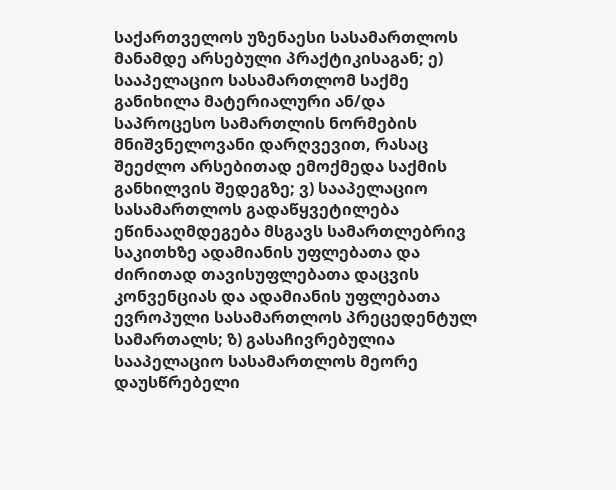საქართველოს უზენაესი სასამართლოს მანამდე არსებული პრაქტიკისაგან; ე) სააპელაციო სასამართლომ საქმე განიხილა მატერიალური ან/და საპროცესო სამართლის ნორმების მნიშვნელოვანი დარღვევით, რასაც შეეძლო არსებითად ემოქმედა საქმის განხილვის შედეგზე; ვ) სააპელაციო სასამართლოს გადაწყვეტილება ეწინააღმდეგება მსგავს სამართლებრივ საკითხზე ადამიანის უფლებათა და ძირითად თავისუფლებათა დაცვის კონვენციას და ადამიანის უფლებათა ევროპული სასამართლოს პრეცედენტულ სამართალს; ზ) გასაჩივრებულია სააპელაციო სასამართლოს მეორე დაუსწრებელი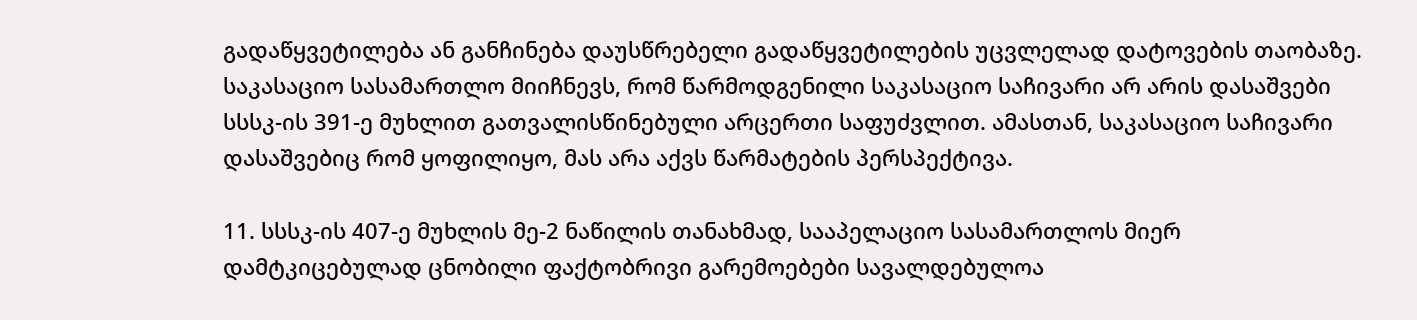გადაწყვეტილება ან განჩინება დაუსწრებელი გადაწყვეტილების უცვლელად დატოვების თაობაზე. საკასაციო სასამართლო მიიჩნევს, რომ წარმოდგენილი საკასაციო საჩივარი არ არის დასაშვები სსსკ-ის 391-ე მუხლით გათვალისწინებული არცერთი საფუძვლით. ამასთან, საკასაციო საჩივარი დასაშვებიც რომ ყოფილიყო, მას არა აქვს წარმატების პერსპექტივა.

11. სსსკ-ის 407-ე მუხლის მე-2 ნაწილის თანახმად, სააპელაციო სასამართლოს მიერ დამტკიცებულად ცნობილი ფაქტობრივი გარემოებები სავალდებულოა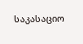საკასაციო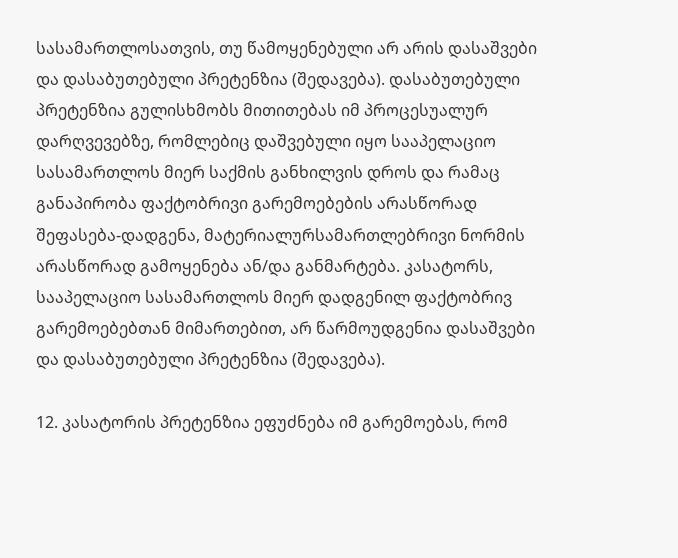სასამართლოსათვის, თუ წამოყენებული არ არის დასაშვები და დასაბუთებული პრეტენზია (შედავება). დასაბუთებული პრეტენზია გულისხმობს მითითებას იმ პროცესუალურ დარღვევებზე, რომლებიც დაშვებული იყო სააპელაციო სასამართლოს მიერ საქმის განხილვის დროს და რამაც განაპირობა ფაქტობრივი გარემოებების არასწორად შეფასება-დადგენა, მატერიალურსამართლებრივი ნორმის არასწორად გამოყენება ან/და განმარტება. კასატორს, სააპელაციო სასამართლოს მიერ დადგენილ ფაქტობრივ გარემოებებთან მიმართებით, არ წარმოუდგენია დასაშვები და დასაბუთებული პრეტენზია (შედავება).

12. კასატორის პრეტენზია ეფუძნება იმ გარემოებას, რომ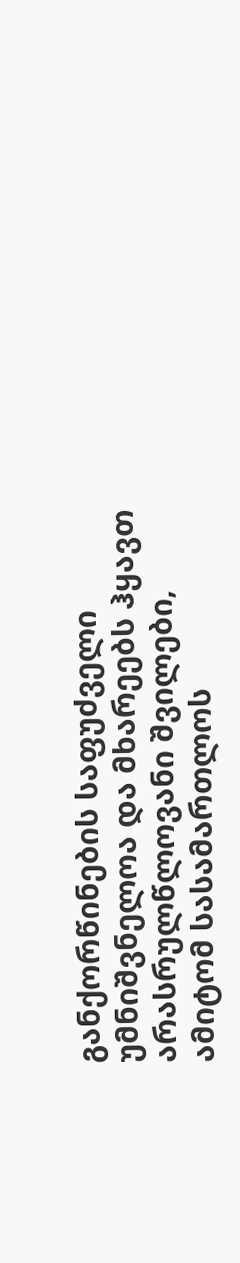განქორწინების საფუძველი უმნიშვნელოა და მხარეებს ჰყავთ არასრულწლოვანი შვილები, ამიტომ სასამართლოს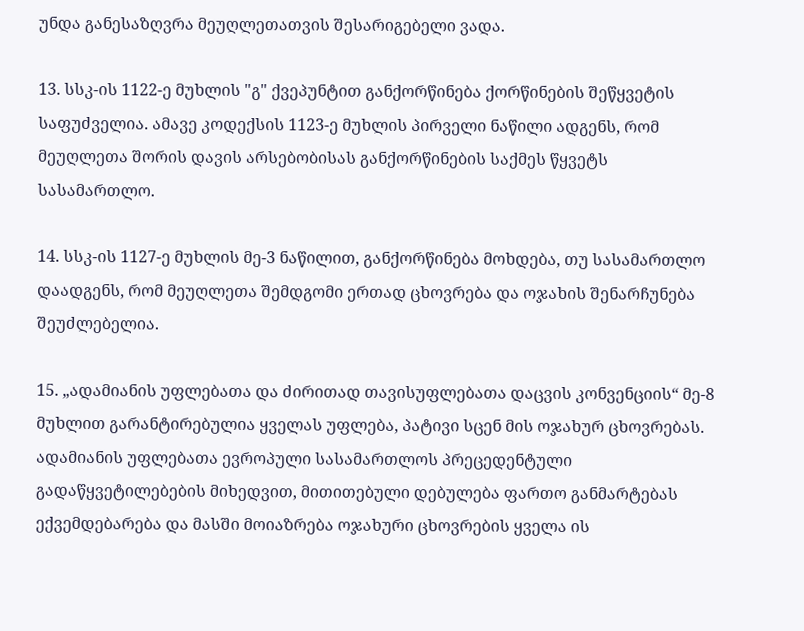უნდა განესაზღვრა მეუღლეთათვის შესარიგებელი ვადა.

13. სსკ-ის 1122-ე მუხლის "გ" ქვეპუნტით განქორწინება ქორწინების შეწყვეტის საფუძველია. ამავე კოდექსის 1123-ე მუხლის პირველი ნაწილი ადგენს, რომ მეუღლეთა შორის დავის არსებობისას განქორწინების საქმეს წყვეტს სასამართლო.

14. სსკ-ის 1127-ე მუხლის მე-3 ნაწილით, განქორწინება მოხდება, თუ სასამართლო დაადგენს, რომ მეუღლეთა შემდგომი ერთად ცხოვრება და ოჯახის შენარჩუნება შეუძლებელია.

15. „ადამიანის უფლებათა და ძირითად თავისუფლებათა დაცვის კონვენციის“ მე-8 მუხლით გარანტირებულია ყველას უფლება, პატივი სცენ მის ოჯახურ ცხოვრებას. ადამიანის უფლებათა ევროპული სასამართლოს პრეცედენტული გადაწყვეტილებების მიხედვით, მითითებული დებულება ფართო განმარტებას ექვემდებარება და მასში მოიაზრება ოჯახური ცხოვრების ყველა ის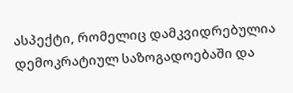ასპექტი, რომელიც დამკვიდრებულია დემოკრატიულ საზოგადოებაში და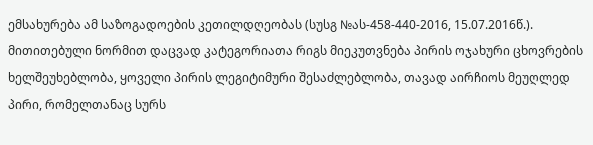ემსახურება ამ საზოგადოების კეთილდღეობას (სუსგ №ას-458-440-2016, 15.07.2016წ.). მითითებული ნორმით დაცვად კატეგორიათა რიგს მიეკუთვნება პირის ოჯახური ცხოვრების ხელშეუხებლობა, ყოველი პირის ლეგიტიმური შესაძლებლობა, თავად აირჩიოს მეუღლედ პირი, რომელთანაც სურს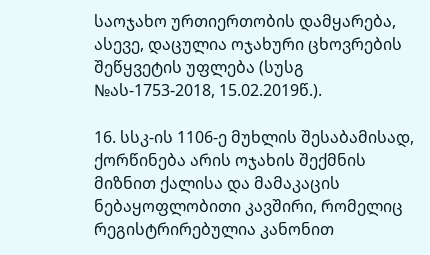საოჯახო ურთიერთობის დამყარება, ასევე, დაცულია ოჯახური ცხოვრების შეწყვეტის უფლება (სუსგ №ას-1753-2018, 15.02.2019წ.).

16. სსკ-ის 1106-ე მუხლის შესაბამისად, ქორწინება არის ოჯახის შექმნის მიზნით ქალისა და მამაკაცის ნებაყოფლობითი კავშირი, რომელიც რეგისტრირებულია კანონით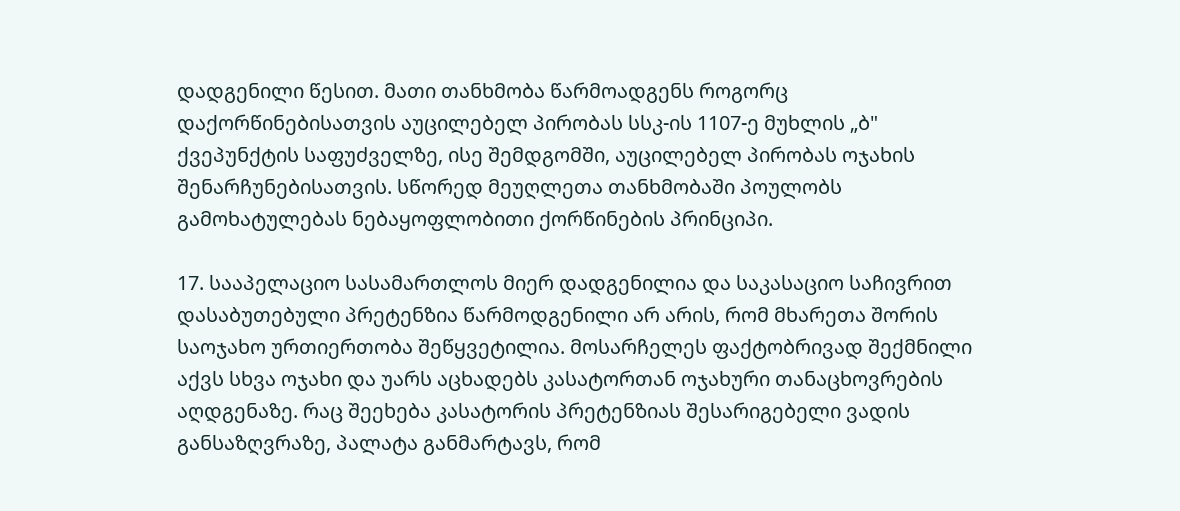დადგენილი წესით. მათი თანხმობა წარმოადგენს როგორც დაქორწინებისათვის აუცილებელ პირობას სსკ-ის 1107-ე მუხლის „ბ" ქვეპუნქტის საფუძველზე, ისე შემდგომში, აუცილებელ პირობას ოჯახის შენარჩუნებისათვის. სწორედ მეუღლეთა თანხმობაში პოულობს გამოხატულებას ნებაყოფლობითი ქორწინების პრინციპი.

17. სააპელაციო სასამართლოს მიერ დადგენილია და საკასაციო საჩივრით დასაბუთებული პრეტენზია წარმოდგენილი არ არის, რომ მხარეთა შორის საოჯახო ურთიერთობა შეწყვეტილია. მოსარჩელეს ფაქტობრივად შექმნილი აქვს სხვა ოჯახი და უარს აცხადებს კასატორთან ოჯახური თანაცხოვრების აღდგენაზე. რაც შეეხება კასატორის პრეტენზიას შესარიგებელი ვადის განსაზღვრაზე, პალატა განმარტავს, რომ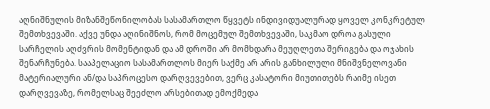აღნიშნულის მიზანშეწონილობას სასამართლო წყვეტს ინდივიდუალურად ყოველ კონკრეტულ შემთხვევაში. აქვე უნდა აღინიშნოს, რომ მოცემულ შემთხვევაში, საკმაო დროა გასული სარჩელის აღძვრის მომენტიდან და ამ დროში არ მომხდარა მეუღლეთა შერიგება და ოჯახის შენარჩუნება. სააპელაციო სასამართლოს მიერ საქმე არ არის განხილული მნიშვნელოვანი მატერიალური ან/და საპროცესო დარღვევებით, ვერც კასატორი მიუთითებს რაიმე ისეთ დარღვევაზე, რომელსაც შეეძლო არსებითად ემოქმედა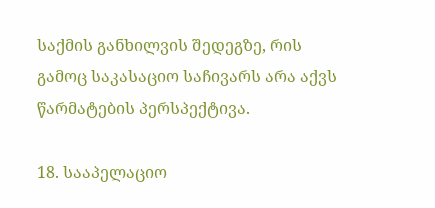საქმის განხილვის შედეგზე, რის გამოც საკასაციო საჩივარს არა აქვს წარმატების პერსპექტივა.

18. სააპელაციო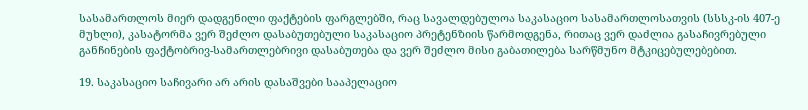სასამართლოს მიერ დადგენილი ფაქტების ფარგლებში, რაც სავალდებულოა საკასაციო სასამართლოსათვის (სსსკ-ის 407-ე მუხლი), კასატორმა ვერ შეძლო დასაბუთებული საკასაციო პრეტენზიის წარმოდგენა, რითაც ვერ დაძლია გასაჩივრებული განჩინების ფაქტობრივ-სამართლებრივი დასაბუთება და ვერ შეძლო მისი გაბათილება სარწმუნო მტკიცებულებებით.

19. საკასაციო საჩივარი არ არის დასაშვები სააპელაციო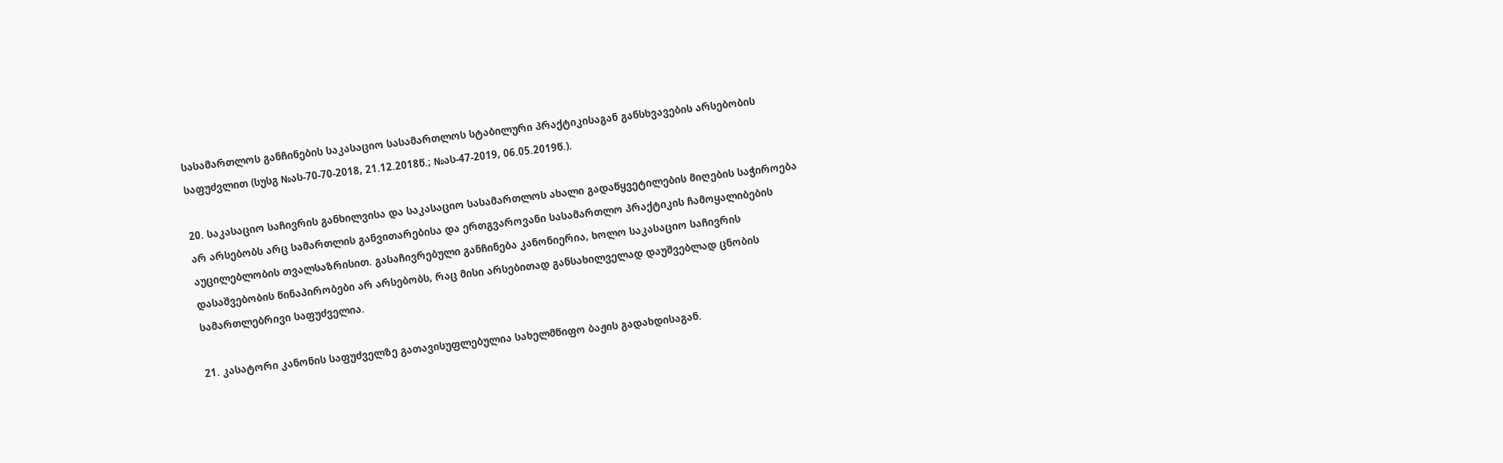სასამართლოს განჩინების საკასაციო სასამართლოს სტაბილური პრაქტიკისაგან განსხვავების არსებობის საფუძვლით (სუსგ №ას-70-70-2018, 21.12.2018წ.; №ას-47-2019, 06.05.2019წ.).

20. საკასაციო საჩივრის განხილვისა და საკასაციო სასამართლოს ახალი გადაწყვეტილების მიღების საჭიროება არ არსებობს არც სამართლის განვითარებისა და ერთგვაროვანი სასამართლო პრაქტიკის ჩამოყალიბების აუცილებლობის თვალსაზრისით. გასაჩივრებული განჩინება კანონიერია, ხოლო საკასაციო საჩივრის დასაშვებობის წინაპირობები არ არსებობს, რაც მისი არსებითად განსახილველად დაუშვებლად ცნობის სამართლებრივი საფუძველია.

21. კასატორი კანონის საფუძველზე გათავისუფლებულია სახელმწიფო ბაჟის გადახდისაგან.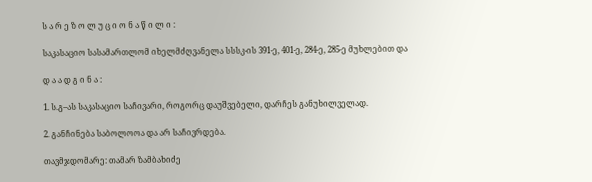ს ა რ ე ზ ო ლ უ ც ი ო ნ ა წ ი ლ ი :

საკასაციო სასამართლომ იხელმძღვანელა სსსკ-ის 391-ე, 401-ე, 284-ე, 285-ე მუხლებით და

დ ა ა დ გ ი ნ ა :

1. ს.გ–ას საკასაციო საჩივარი, როგორც დაუშვებელი, დარჩეს განუხილველად.

2. განჩინება საბოლოოა და არ საჩივრდება.

თავმჯდომარე: თამარ ზამბახიძე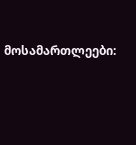მოსამართლეები: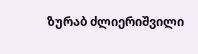ზურაბ ძლიერიშვილი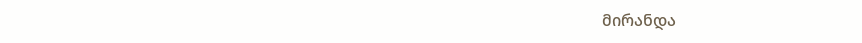მირანდა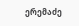ერემაძე